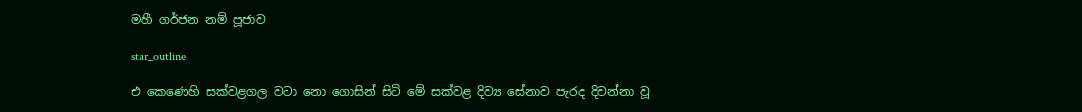මහී ගර්ජන නම් පූජාව

star_outline

එ කෙණෙහි සක්වළගල වටා නො ගොසින් සිටි මේ සක්වළ දිව්‍ය සේනාව පැරද දිවන්නා වූ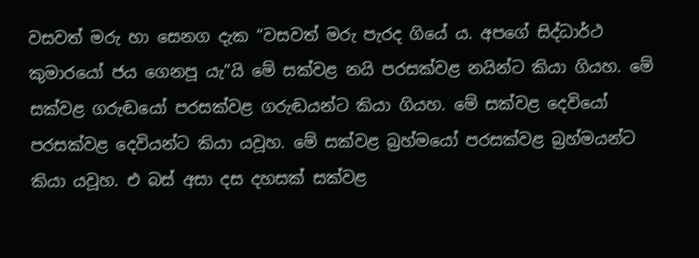වසවත් මරු හා සෙනග දැක “වසවත් මරු පැරද ගියේ ය. අපගේ සිද්ධාර්ථ කුමාරයෝ ජය ගෙනපූ යැ”යි මේ සක්වළ නයි පරසක්වළ නයින්ට කියා ගියහ. මේ සක්වළ ගරුඬයෝ පරසක්වළ ගරුඬයන්ට කියා ගියහ. මේ සක්වළ දෙවියෝ පරසක්වළ දෙවියන්ට කියා යවූහ. මේ සක්වළ බ්‍රහ්මයෝ පරසක්වළ බ්‍රහ්මයන්ට කියා යවූහ. එ බස් අසා දස දහසක් සක්වළ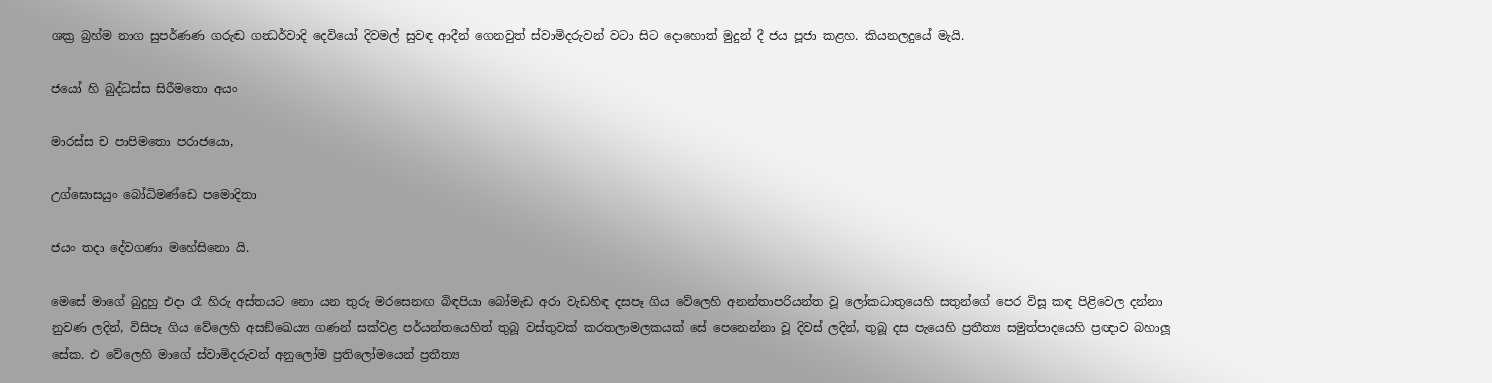ශක්‍ර බ්‍රහ්ම නාග සුපර්ණණ ගරුඬ ගන්‍ධර්වාදි දෙවියෝ දිවමල් සුවඳ ආදීන් ගෙනවුත් ස්වාමිදරුවන් වටා සිට දොහොත් මුදුන් දී ජය පූජා කළහ. කියනලදුයේ මැයි.

ජයෝ හි බුද්ධස්ස සිරීමතො අයං

මාරස්ස ච පාපිමතො පරාජයො,

උග්ඝොසයුං බෝධිමණ්ඩෙ පමොදිතා

ජයං තදා දේවගණා මහේසිනො යි.

මෙසේ මාගේ බුදුහු එදා රෑ හිරු අස්තයට නො යන තුරු මරසෙනඟ බිඳපියා බෝමැඩ අරා වැඩහිඳ දසපෑ ගිය වේලෙහි අනන්තාපරියන්ත වූ ලෝකධාතුයෙහි සතුන්ගේ පෙර විසූ කඳ පිළිවෙල දන්නා නුවණ ලදින්, විසිපෑ ගිය වේලෙහි අසඞ්ඛෙය්‍ය ගණන් සක්වළ පර්යන්තයෙහිත් තුබූ වස්තුවක් කරතලාමලකයක් සේ පෙනෙන්නා වූ දිවස් ලදින්, තුබූ දස පැයෙහි ප්‍රතීත්‍ය සමුත්පාදයෙහි ප්‍රඥාව බහාලූ සේක. එ වේලෙහි මාගේ ස්වාමිදරුවන් අනුලෝම ප්‍රතිලෝමයෙන් ප්‍රතීත්‍ය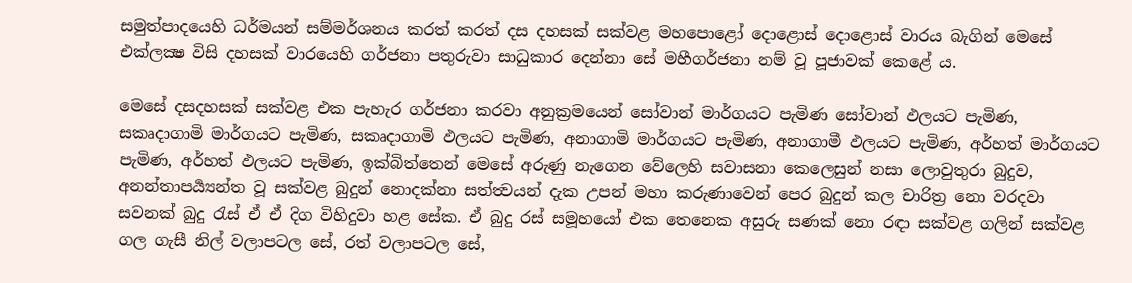සමුත්පාදයෙහි ධර්මයන් සම්මර්ශනය කරත් කරත් දස දහසක් සක්වළ මහපොළෝ දොළොස් දොළොස් වාරය බැගින් මෙසේ එක්ලක්‍ෂ විසි දහසක් වාරයෙහි ගර්ජනා පතුරුවා සාධුකාර දෙන්නා සේ මහීගර්ජනා නම් වූ පූජාවක් කෙළේ ය.

මෙසේ දසදහසක් සක්වළ එක පැහැර ගර්ජනා කරවා අනුක්‍රමයෙන් සෝවාන් මාර්ගයට පැමිණ සෝවාන් ඵලයට පැමිණ, සකෘදාගාමි මාර්ගයට පැමිණ, සකෘදාගාමි ඵලයට පැමිණ, අනාගාමි මාර්ගයට පැමිණ, අනාගාමී ඵලයට පැමිණ, අර්හත් මාර්ගයට පැමිණ, අර්හත් ඵලයට පැමිණ, ඉක්බිත්තෙන් මෙසේ අරුණු නැගෙන වේලෙහි සවාසනා කෙලෙසුන් නසා ලොවුතුරා බුදුව, අනන්තාපර්‍ය්‍යන්ත වූ සක්වළ බුදුන් නොදක්නා සත්ත්‍වයන් දැක උපන් මහා කරුණාවෙන් පෙර බුදුන් කල චාරිත්‍ර නො වරදවා සවනක් බුදු රැස් ඒ ඒ දිග විහිදුවා හළ සේක. ඒ බුදු රස් සමූහයෝ එක තෙනෙක අසුරු සණක් නො රඳා සක්වළ ගලින් සක්වළ ගල ගැසී නිල් වලාපටල සේ, රත් වලාපටල සේ,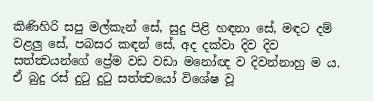කිණිහිරි සපු මල්කැන් සේ, සුදු පිළි හඳනා සේ, මඳට දම් වළලු සේ, පබසර කඳන් සේ, අද දක්වා දිව දිව සත්ත්‍වයන්ගේ ප්‍රේම වඩ වඩා මනෝඥ ව දිවන්නාහු ම ය. ඒ බුදු රස් දුටු දුටු සත්ත්‍වයෝ විශේෂ වූ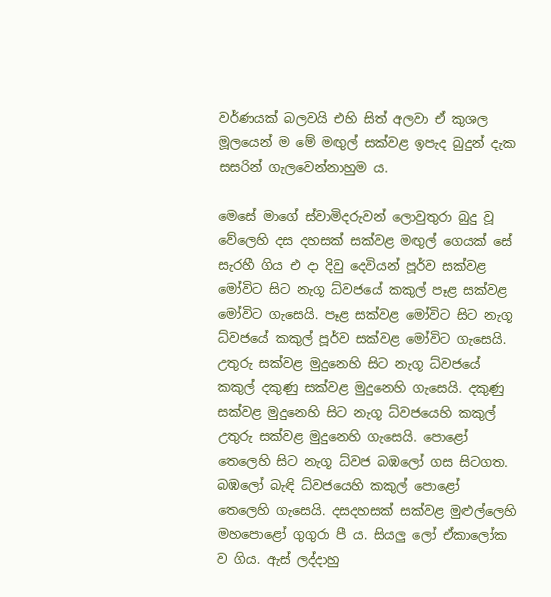වර්ණයක් බලවයි එහි සිත් අලවා ඒ කුශල මූලයෙන් ම මේ මඟුල් සක්වළ ඉපැද බුදුන් දැක සසරින් ගැලවෙන්නාහුම ය.

මෙසේ මාගේ ස්වාමිදරුවන් ලොවුතුරා බුදු වූ වේලෙහි දස දහසක් සක්වළ මඟුල් ගෙයක් සේ සැරහී ගිය එ දා දිවු දෙවියන් පූර්ව සක්වළ මෝවිට සිට නැගූ ධ්වජයේ කකුල් පෑළ සක්වළ මෝවිට ගැසෙයි. පෑළ සක්වළ මෝවිට සිට නැගූ ධ්වජයේ කකුල් පූර්ව සක්වළ මෝවිට ගැසෙයි. උතුරු සක්වළ මුදුනෙහි සිට නැගූ ධ්වජයේ කකුල් දකුණු සක්වළ මුදුනෙහි ගැසෙයි. දකුණු සක්වළ මුදුනෙහි සිට නැගූ ධ්වජයෙහි කකුල් උතුරු සක්වළ මුදුනෙහි ගැසෙයි. පොළෝ තෙලෙහි සිට නැගූ ධ්වජ බඹලෝ ගස සිටගත. බඹලෝ බැඳි ධ්වජයෙහි කකුල් පොළෝ තෙලෙහි ගැසෙයි. දසදහසක් සක්වළ මුළුල්ලෙහි මහපොළෝ ගුගුරා පී ය. සියලු ලෝ ඒකාලෝක ව ගිය. ඇස් ලද්දාහු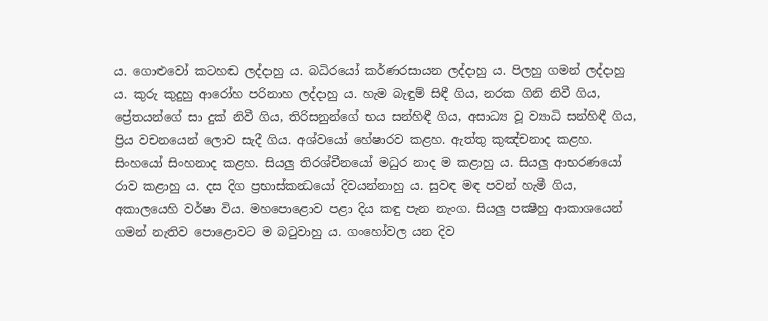ය. ගොළුවෝ කටහඬ ලද්දාහු ය. බධිරයෝ කර්ණරසායන ලද්දාහු ය. පිලහු ගමන් ලද්දාහු ය. කුරු කුදුහු ආරෝහ පරිනාහ ලද්දාහු ය. හැම බැඳුම් සිඳී ගිය, නරක ගිනි නිවී ගිය, ප්‍රේතයන්ගේ සා දුක් නිවී ගිය, තිරිසනුන්ගේ භය සන්හිඳී ගිය, අසාධ්‍ය වූ ව්‍යාධි සන්හිඳී ගිය, ප්‍රිය වචනයෙන් ලොව සැදී ගිය. අශ්වයෝ හේෂාරව කළහ. ඇත්තු කුඤ්චනාද කළහ. සිංහයෝ සිංහනාද කළහ. සියලු තිරශ්චීනයෝ මධුර නාද ම කළාහු ය. සියලු ආභරණයෝ රාව කළාහු ය. දස දිග ප්‍රභාස්කන්‍ධයෝ දිවයන්නාහු ය. සුවඳ මඳ පවන් හැමී ගිය, අකාලයෙහි වර්ෂා විය. මහපොළොව පළා දිය කඳු පැන නැංග. සියලු පක්‍ෂීහු ආකාශයෙන් ගමන් නැතිව පොළොවට ම බටුවාහු ය. ගංහෝවල යන දිව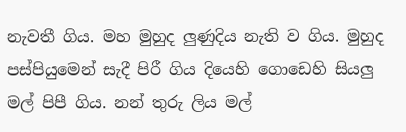නැවතී ගිය. මහ මුහුද ලුණුදිය නැති ව ගිය. මුහුද පස්පියුමෙන් සැදී පිරී ගිය දියෙහි ගොඩෙහි සියලු මල් පිපී ගිය. නන් තුරු ලිය මල්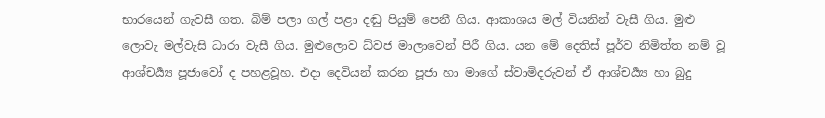භාරයෙන් ගැවසී ගත. බිම් පලා ගල් පළා දඬු පියුම් පෙනී ගිය. ආකාශය මල් වියනින් වැසී ගිය. මුළු ලොවැ මල්වැසි ධාරා වැසී ගිය. මුළුලොව ධ්වජ මාලාවෙන් පිරී ගිය. යන මේ දෙතිස් පූර්ව නිමිත්ත නම් වූ ආශ්චර්‍ය්‍ය පූජාවෝ ද පහළවූහ. එදා දෙවියන් කරන පූජා හා මාගේ ස්වාමිදරුවන් ඒ ආශ්චර්‍ය්‍ය හා බුදු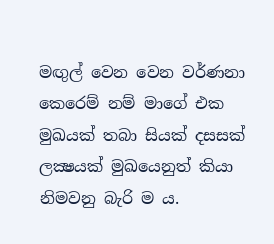මඟුල් වෙන වෙන වර්ණනා කෙරෙම් නම් මාගේ එක මුඛයක් තබා සියක් දසසක් ලක්‍ෂයක් මුඛයෙනුත් කියා නිමවනු බැරි ම ය.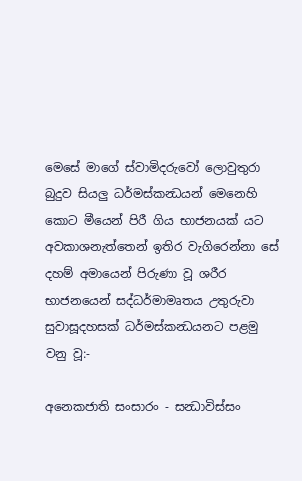මෙසේ මාගේ ස්වාමිදරුවෝ ලොවුතුරා බුදුව සියලු ධර්මස්කන්‍ධයන් මෙනෙහි කොට මීයෙන් පිරී ගිය භාජනයක් යට අවකාශනැත්තෙන් ඉතිර වැගිරෙන්නා සේ දහම් අමායෙන් පිරුණා වූ ශරීර භාජනයෙන් සද්ධර්මාමෘතය උතුරුවා සුවාසූදහසක් ධර්මස්කන්‍ධයනට පළමු වනු වූ:-

අනෙකජාති සංසාරං - සන්‍ධාවිස්සං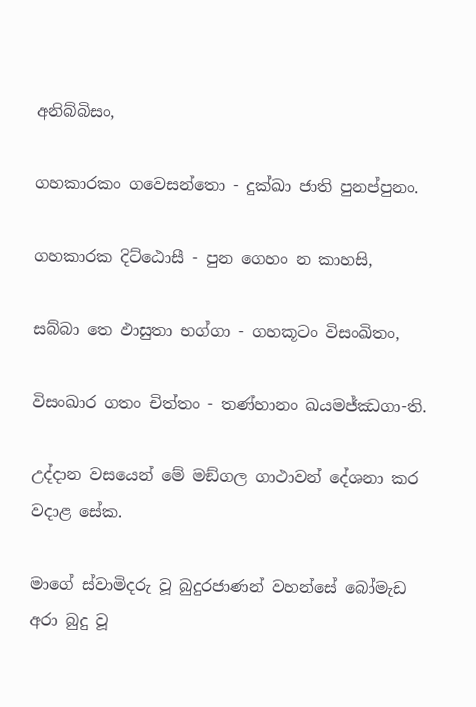අනිබ්බිසං,

ගහකාරකං ගවෙසන්තො - දුක්ඛා ජාති පුනප්පුනං.

ගහකාරක දිට්ඨොසී - පුන ගෙහං න කාහසි,

සබ්බා තෙ ඵාසුතා භග්ගා - ගහකූටං විසංඛිතං,

විසංඛාර ගතං චිත්තං - තණ්හානං ඛයමජ්ඣගා-ති.

උද්දාන වසයෙන් මේ මඞ්ගල ගාථාවන් දේශනා කර වදාළ සේක.

මාගේ ස්වාමිදරු වූ බුදුරජාණන් වහන්සේ බෝමැඩ අරා බුදු වූ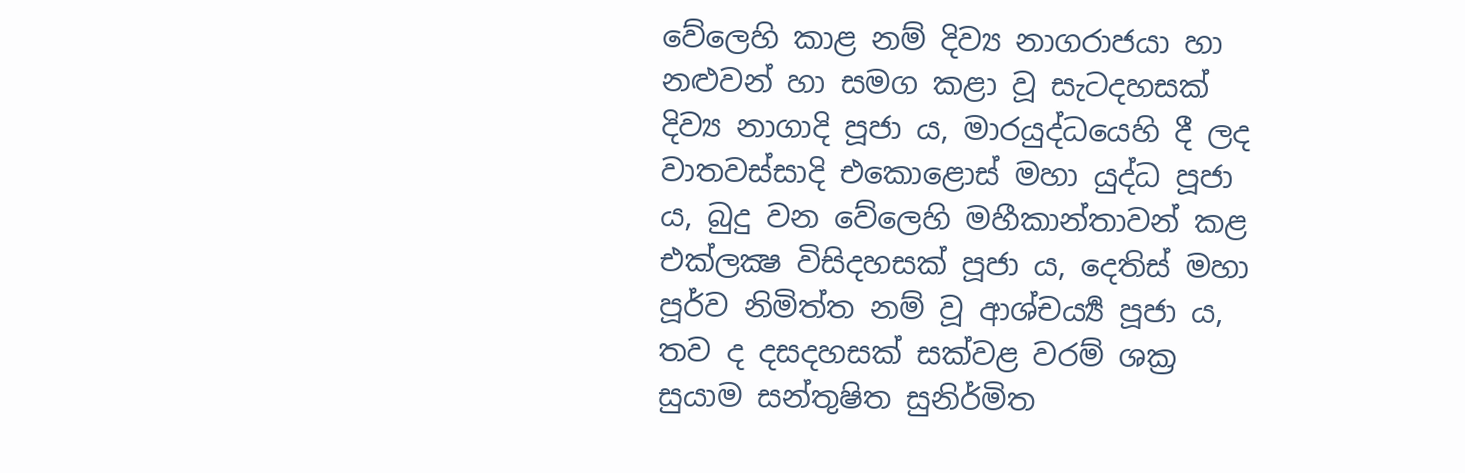වේලෙහි කාළ නම් දිව්‍ය නාගරාජයා හා නළුවන් හා සමග කළා වූ සැටදහසක් දිව්‍ය නාගාදි පූජා ය, මාරයුද්ධයෙහි දී ලද වාතවස්සාදි එකොළොස් මහා යුද්ධ පූජා ය, බුදු වන වේලෙහි මහීකාන්තාවන් කළ එක්ලක්‍ෂ විසිදහසක් පූජා ය, දෙතිස් මහා පූර්ව නිමිත්ත නම් වූ ආශ්චර්‍ය්‍ය පූජා ය, තව ද දසදහසක් සක්වළ වරම් ශක්‍ර සුයාම සන්තුෂිත සුනිර්මිත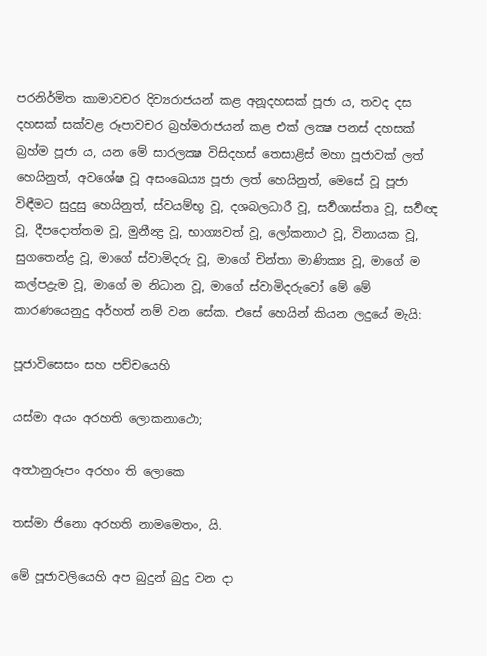පරනිර්මිත කාමාවචර දිව්‍යරාජයන් කළ අනූදහසක් පූජා ය, තවද දස දහසක් සක්වළ රූපාවචර බ්‍රහ්මරාජයන් කළ එක් ලක්‍ෂ පනස් දහසක් බ්‍රහ්ම පූජා ය, යන මේ සාරලක්‍ෂ විසිදහස් තෙසාළිස් මහා පූජාවක් ලත් හෙයිනුත්, අවශේෂ වූ අසංඛෙය්‍ය පූජා ලත් හෙයිනුත්, මෙසේ වූ පූජා විඳීමට සුදුසු හෙයිනුත්, ස්වයම්භූ වූ, දශබලධාරී වූ, සර්‍වශාස්තෘ වූ, සර්‍වඥ වූ, දීපදොත්තම වූ, මුනීන්‍ද්‍ර වූ, භාග්‍යවත් වූ, ලෝකනාථ වූ, විනායක වූ, සුගතෙන්ද්‍ර වූ, මාගේ ස්වාමිදරු වූ, මාගේ චින්තා මාණික්‍ය වූ, මාගේ ම කල්පද්‍රැම වූ, මාගේ ම නිධාන වූ, මාගේ ස්වාමිදරුවෝ මේ මේ කාරණයෙනුදු අර්හත් නම් වන සේක. එසේ හෙයින් කියන ලදුයේ මැයි:

පූජාවිසෙසං සහ පච්චයෙහි

යස්මා අයං අරහති ලොකනාථො;

අත්‍ථානුරූපං අරහං ති ලොකෙ

තස්මා ජිනො අරහති නාමමෙතං, යි.

මේ පූජාවලියෙහි අප බුදුන් බුදු වන දා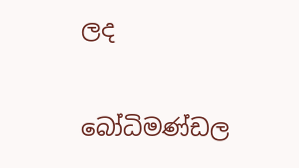ලද

බෝධිමණ්ඩල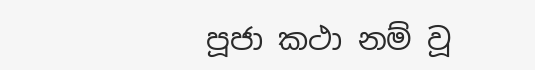පූජා කථා නම් වූ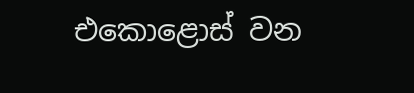එකොළොස් වන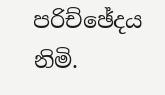පරිච්ඡේදය නිමි.